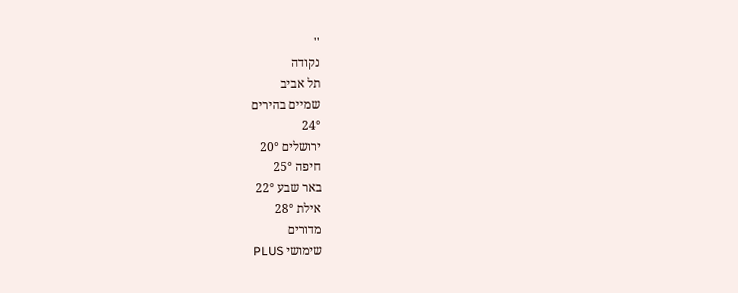''
נקודה
תל אביב
שמיים בהירים
24°
ירושלים 20°
חיפה 25°
באר שבע 22°
אילת 28°
מדורים
שימושי PLUS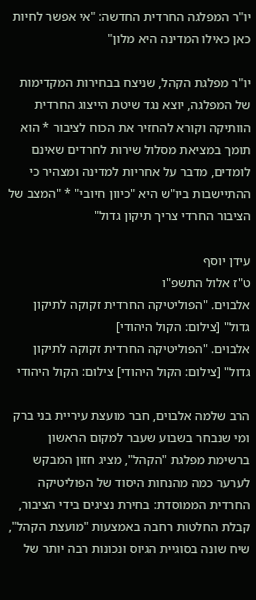יו"ר המפלגה החרדית החדשה: "אי אפשר לחיות כאן כאילו המדינה היא מלון"

יו"ר מפלגת הקהל, שניצח בבחירות המקדימות של המפלגה, יוצא נגד שיטת הייצוג החרדית הוותיקה וקורא להחזיר את הכוח לציבור * הוא תומך במציאת מסלול שירות לחרדים שאינם לומדים, מדבר על אחריות למדינה ומצהיר כי ההתיישבות ביו"ש היא "כיוון חיובי" * "המצב של הציבור החרדי צריך תיקון גדול"

עידן יוסף
ט"ז אלול התשפ"ו
אלבוים. "הפוליטיקה החרדית זקוקה לתיקון גדול" [צילום: הקול היהודי]
אלבוים. "הפוליטיקה החרדית זקוקה לתיקון גדול" [צילום: הקול היהודי] צילום: הקול היהודי

הרב שלמה אלבוים, חבר מועצת עיריית בני ברק ומי שנבחר בשבוע שעבר למקום הראשון ברשימת מפלגת "הקהל", מציג חזון המבקש לערער כמה מהנחות היסוד של הפוליטיקה החרדית הממוסדת: בחירת נציגים בידי הציבור, קבלת החלטות רחבה באמצעות "מועצת הקהל", שיח שונה בסוגיית הגיוס ונכונות רבה יותר של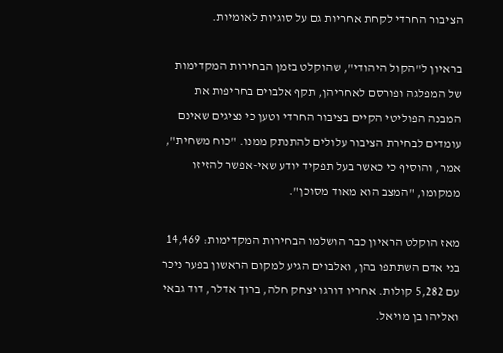הציבור החרדי לקחת אחריות גם על סוגיות לאומיות.

בראיון ל"הקול היהודי", שהוקלט בזמן הבחירות המקדימות של המפלגה ופורסם לאחריהן, תקף אלבוים בחריפות את המבנה הפוליטי הקיים בציבור החרדי וטען כי נציגים שאינם עומדים לבחירת הציבור עלולים להתנתק ממנו. "כוח משחית", אמר, והוסיף כי כאשר בעל תפקיד יודע שאי-אפשר להזיזו ממקומו, "המצב הוא מאוד מסוכן".

מאז הוקלט הראיון כבר הושלמו הבחירות המקדימות: 14,469 בני אדם השתתפו בהן, ואלבוים הגיע למקום הראשון בפער ניכר עם 5,282 קולות. אחריו דורגו יצחק חלה, ברוך אדלר, דוד גבאי ואליהו בן מויאל.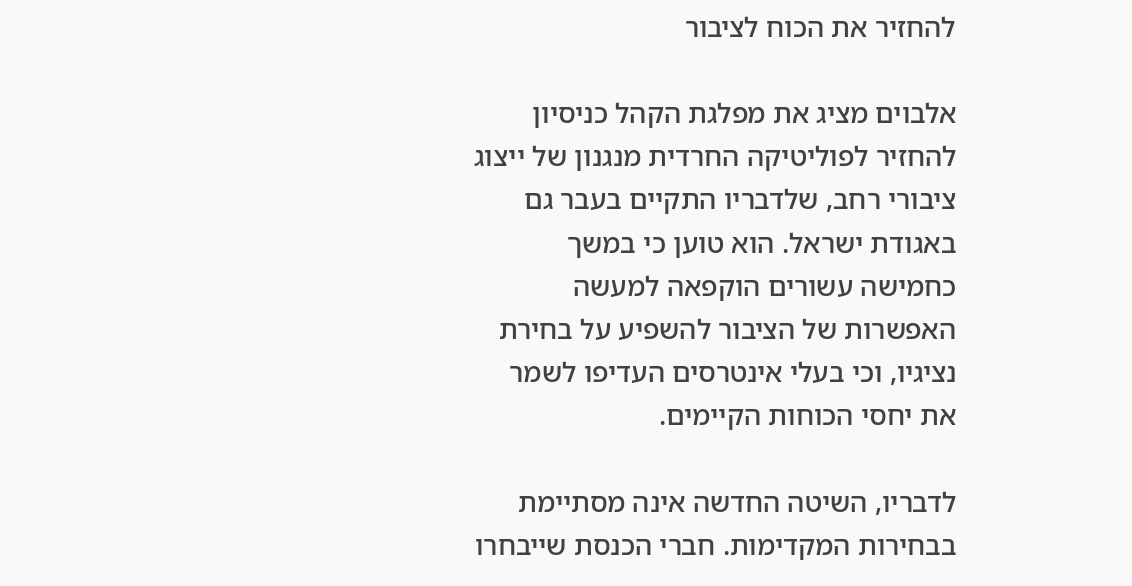להחזיר את הכוח לציבור

אלבוים מציג את מפלגת הקהל כניסיון להחזיר לפוליטיקה החרדית מנגנון של ייצוג ציבורי רחב, שלדבריו התקיים בעבר גם באגודת ישראל. הוא טוען כי במשך כחמישה עשורים הוקפאה למעשה האפשרות של הציבור להשפיע על בחירת נציגיו, וכי בעלי אינטרסים העדיפו לשמר את יחסי הכוחות הקיימים.

לדבריו, השיטה החדשה אינה מסתיימת בבחירות המקדימות. חברי הכנסת שייבחרו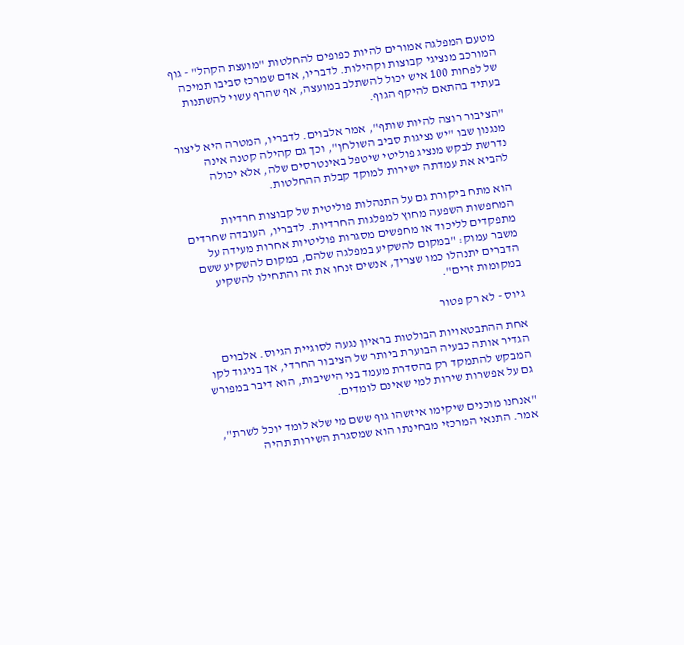מטעם המפלגה אמורים להיות כפופים להחלטות "מועצת הקהל" - גוף המורכב מנציגי קבוצות וקהילות. לדבריו, אדם שמרכז סביבו תמיכה של לפחות 100 איש יכול להשתלב במועצה, אף שהרף עשוי להשתנות בעתיד בהתאם להיקף הגוף.

"הציבור רוצה להיות שותף", אמר אלבוים. לדבריו, המטרה היא ליצור מנגנון שבו "יש נציגות סביב השולחן", וכך גם קהילה קטנה אינה נדרשת לבקש מנציג פוליטי שיטפל באינטרסים שלה, אלא יכולה להביא את עמדתה ישירות למוקד קבלת ההחלטות.

הוא מתח ביקורת גם על התנהלות פוליטית של קבוצות חרדיות המחפשות השפעה מחוץ למפלגות החרדיות. לדבריו, העובדה שחרדים מתפקדים לליכוד או מחפשים מסגרות פוליטיות אחרות מעידה על משבר עמוק: "במקום להשקיע במפלגה שלהם, במקום להשקיע ששם הדברים יתנהלו כמו שצריך, אנשים זנחו את זה והתחילו להשקיע במקומות זרים".

גיוס - לא רק פטור

אחת ההתבטאויות הבולטות בראיון נגעה לסוגיית הגיוס. אלבוים הגדיר אותה כבעיה הבוערת ביותר של הציבור החרדי, אך בניגוד לקו המבקש להתמקד רק בהסדרת מעמד בני הישיבות, הוא דיבר במפורש גם על אפשרות שירות למי שאינם לומדים.

"אנחנו מוכנים שיקימו איזשהו גוף ששם מי שלא לומד יוכל לשרת", אמר. התנאי המרכזי מבחינתו הוא שמסגרת השירות תהיה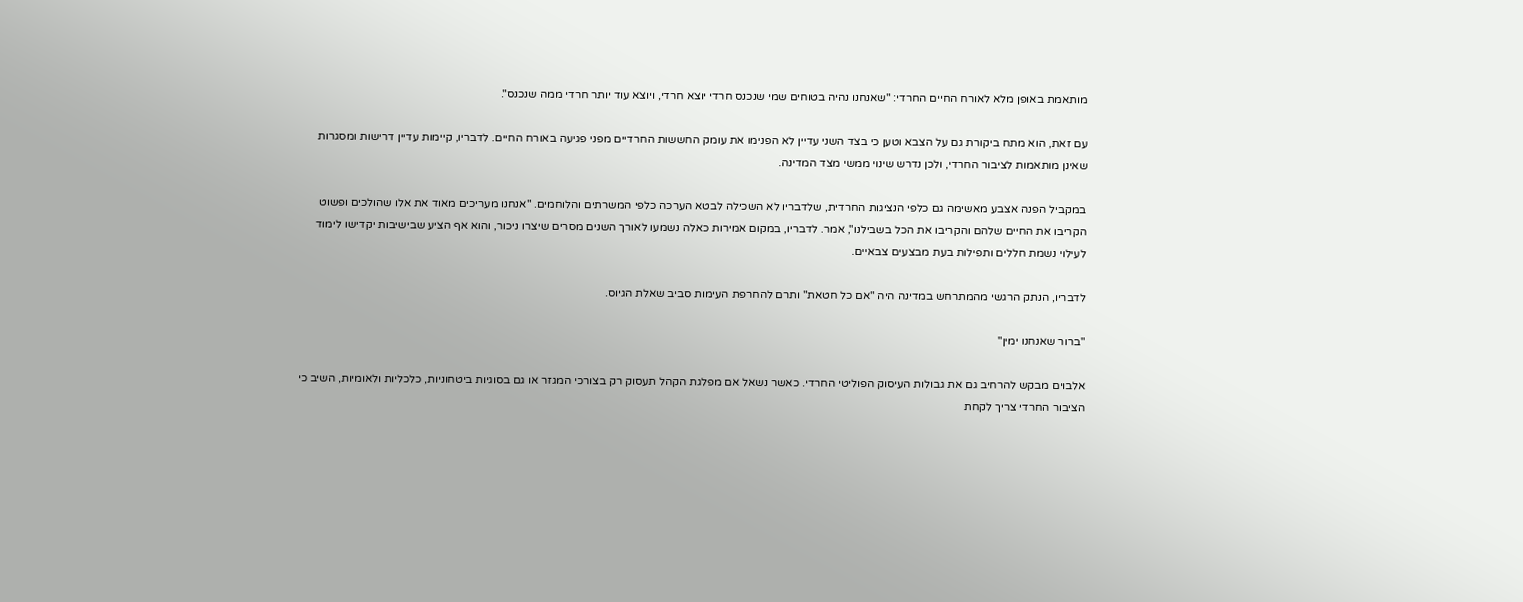מותאמת באופן מלא לאורח החיים החרדי: "שאנחנו נהיה בטוחים שמי שנכנס חרדי יוצא חרדי, ויוצא עוד יותר חרדי ממה שנכנס".

עם זאת, הוא מתח ביקורת גם על הצבא וטען כי בצד השני עדיין לא הפנימו את עומק החששות החרדיים מפני פגיעה באורח החיים. לדבריו, קיימות עדיין דרישות ומסגרות שאינן מותאמות לציבור החרדי, ולכן נדרש שינוי ממשי מצד המדינה.

במקביל הפנה אצבע מאשימה גם כלפי הנציגות החרדית, שלדבריו לא השכילה לבטא הערכה כלפי המשרתים והלוחמים. "אנחנו מעריכים מאוד את אלו שהולכים ופשוט הקריבו את החיים שלהם והקריבו את הכל בשבילנו", אמר. לדבריו, במקום אמירות כאלה נשמעו לאורך השנים מסרים שיצרו ניכור, והוא אף הציע שבישיבות יקדישו לימוד לעילוי נשמת חללים ותפילות בעת מבצעים צבאיים.

לדבריו, הנתק הרגשי מהמתרחש במדינה היה "אם כל חטאת" ותרם להחרפת העימות סביב שאלת הגיוס.

"ברור שאנחנו ימין"

אלבוים מבקש להרחיב גם את גבולות העיסוק הפוליטי החרדי. כאשר נשאל אם מפלגת הקהל תעסוק רק בצורכי המגזר או גם בסוגיות ביטחוניות, כלכליות ולאומיות, השיב כי הציבור החרדי צריך לקחת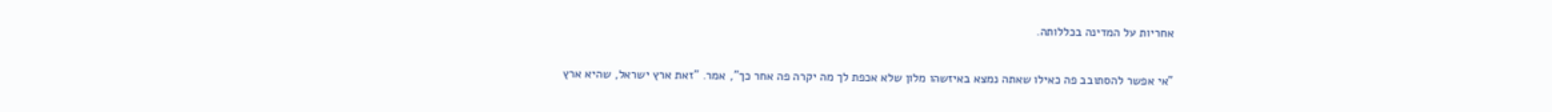אחריות על המדינה בכללותה.

"אי אפשר להסתובב פה כאילו שאתה נמצא באיזשהו מלון שלא אכפת לך מה יקרה פה אחר כך", אמר. "זאת ארץ ישראל, שהיא ארץ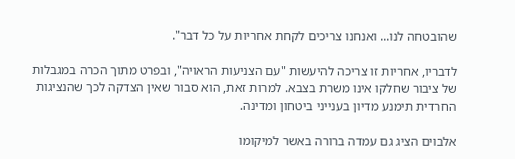שהובטחה לנו... ואנחנו צריכים לקחת אחריות על כל דבר".

לדבריו, אחריות זו צריכה להיעשות "עם הצניעות הראויה", ובפרט מתוך הכרה במגבלות של ציבור שחלקו אינו משרת בצבא. למרות זאת, הוא סבור שאין הצדקה לכך שהנציגות החרדית תימנע מדיון בענייני ביטחון ומדינה.

אלבוים הציג גם עמדה ברורה באשר למיקומו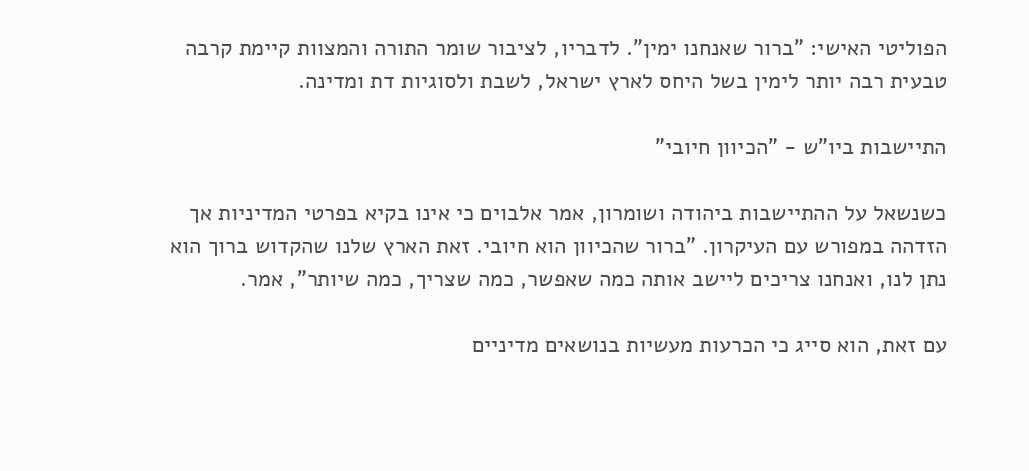הפוליטי האישי: "ברור שאנחנו ימין". לדבריו, לציבור שומר התורה והמצוות קיימת קרבה טבעית רבה יותר לימין בשל היחס לארץ ישראל, לשבת ולסוגיות דת ומדינה.

התיישבות ביו"ש - "הכיוון חיובי"

כשנשאל על ההתיישבות ביהודה ושומרון, אמר אלבוים כי אינו בקיא בפרטי המדיניות אך הזדהה במפורש עם העיקרון. "ברור שהכיוון הוא חיובי. זאת הארץ שלנו שהקדוש ברוך הוא נתן לנו, ואנחנו צריכים ליישב אותה כמה שאפשר, כמה שצריך, כמה שיותר", אמר.

עם זאת, הוא סייג כי הכרעות מעשיות בנושאים מדיניים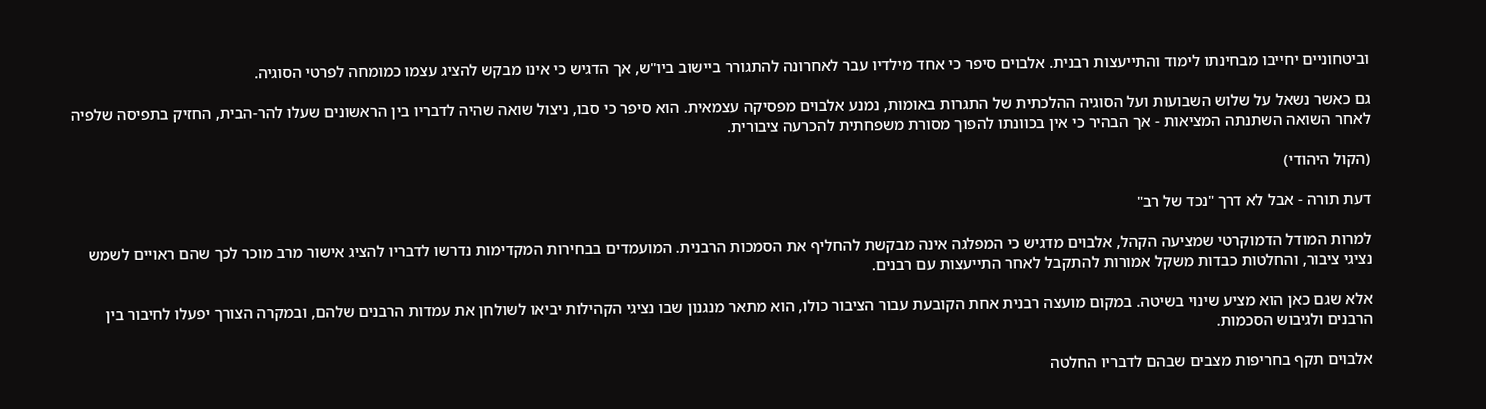וביטחוניים יחייבו מבחינתו לימוד והתייעצות רבנית. אלבוים סיפר כי אחד מילדיו עבר לאחרונה להתגורר ביישוב ביו"ש, אך הדגיש כי אינו מבקש להציג עצמו כמומחה לפרטי הסוגיה.

גם כאשר נשאל על שלוש השבועות ועל הסוגיה ההלכתית של התגרות באומות, נמנע אלבוים מפסיקה עצמאית. הוא סיפר כי סבו, ניצול שואה שהיה לדבריו בין הראשונים שעלו להר-הבית, החזיק בתפיסה שלפיה לאחר השואה השתנתה המציאות - אך הבהיר כי אין בכוונתו להפוך מסורת משפחתית להכרעה ציבורית.

(הקול היהודי)

דעת תורה - אבל לא דרך "נכד של רב"

למרות המודל הדמוקרטי שמציעה הקהל, אלבוים מדגיש כי המפלגה אינה מבקשת להחליף את הסמכות הרבנית. המועמדים בבחירות המקדימות נדרשו לדבריו להציג אישור מרב מוכר לכך שהם ראויים לשמש נציגי ציבור, והחלטות כבדות משקל אמורות להתקבל לאחר התייעצות עם רבנים.

אלא שגם כאן הוא מציע שינוי בשיטה. במקום מועצה רבנית אחת הקובעת עבור הציבור כולו, הוא מתאר מנגנון שבו נציגי הקהילות יביאו לשולחן את עמדות הרבנים שלהם, ובמקרה הצורך יפעלו לחיבור בין הרבנים ולגיבוש הסכמות.

אלבוים תקף בחריפות מצבים שבהם לדבריו החלטה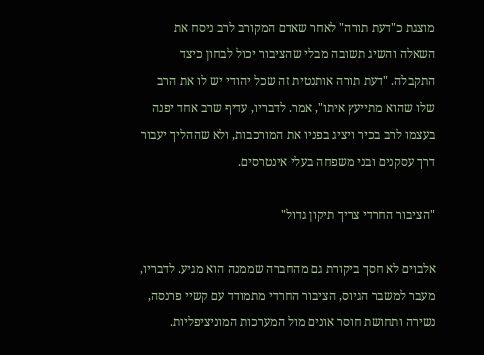מוצגת כ"דעת תורה" לאחר שאדם המקורב לרב ניסח את השאלה והשיג תשובה מבלי שהציבור יכול לבחון כיצד התקבלה. "דעת תורה אותנטית זה שכל יהודי יש לו את הרב שלו שהוא מתייעץ איתו", אמר. לדבריו, עדיף שרב אחד יפנה בעצמו לרב בכיר ויציג בפניו את המורכבות, ולא שההליך יעבור דרך עסקנים ובני משפחה בעלי אינטרסים.

"הציבור החרדי צריך תיקון גדול"

אלבוים לא חסך ביקורת גם מהחברה שממנה הוא מגיע. לדבריו, מעבר למשבר הגיוס, הציבור החרדי מתמודד עם קשיי פרנסה, נשירה ותחושת חוסר אונים מול המערכות המוניציפליות.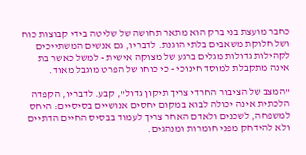כחבר מועצת בני ברק הוא מתאר תחושה של שליטה בידי קבוצות כוח ושל חלוקת משאבים בלתי הוגנת. לדבריו, גם אנשים המשתייכים לקהילות גדולות מגלים ברגע של מצוקה אישית - למשל כאשר בת אינה מתקבלת למוסד חינוכי - כי כוחו של הפרט מוגבל מאוד.

"המצב של הציבור החרדי צריך תיקון גדול", קבע. לדבריו, הקפדה הלכתית אינה יכולה לבוא במקום יחסים אנושיים בסיסיים: היחס למשפחה, לשכנים ולאדם האחר צריך לעמוד בבסיס החיים הדתיים ולא להידחק מפני חומרות ומנהגים.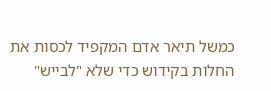כמשל תיאר אדם המקפיד לכסות את החלות בקידוש כדי שלא "לבייש"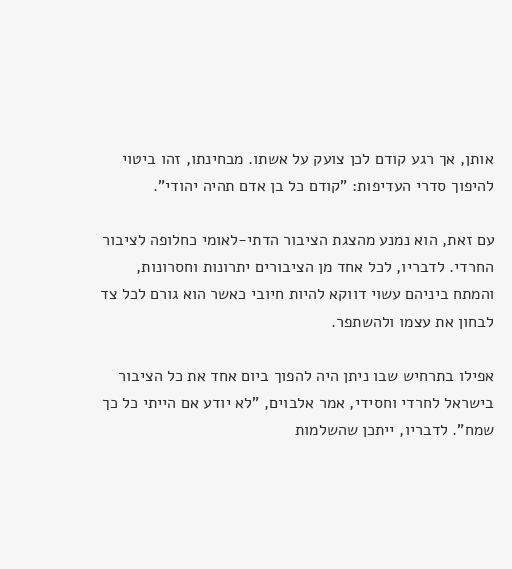אותן, אך רגע קודם לכן צועק על אשתו. מבחינתו, זהו ביטוי להיפוך סדרי העדיפות: "קודם כל בן אדם תהיה יהודי".

עם זאת, הוא נמנע מהצגת הציבור הדתי-לאומי כחלופה לציבור החרדי. לדבריו, לכל אחד מן הציבורים יתרונות וחסרונות, והמתח ביניהם עשוי דווקא להיות חיובי כאשר הוא גורם לכל צד לבחון את עצמו ולהשתפר.

אפילו בתרחיש שבו ניתן היה להפוך ביום אחד את כל הציבור בישראל לחרדי וחסידי, אמר אלבוים, "לא יודע אם הייתי כל כך שמח". לדבריו, ייתכן שהשלמות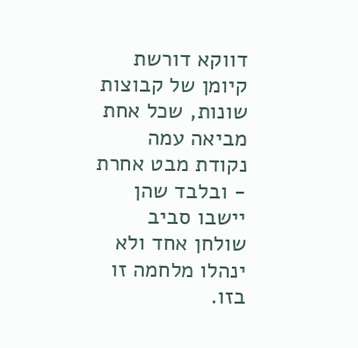דווקא דורשת קיומן של קבוצות שונות, שכל אחת מביאה עמה נקודת מבט אחרת - ובלבד שהן יישבו סביב שולחן אחד ולא ינהלו מלחמה זו בזו.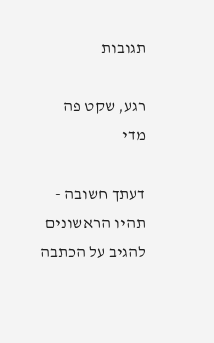תגובות

רגע, שקט פה מדי

דעתך חשובה - תהיו הראשונים להגיב על הכתבה